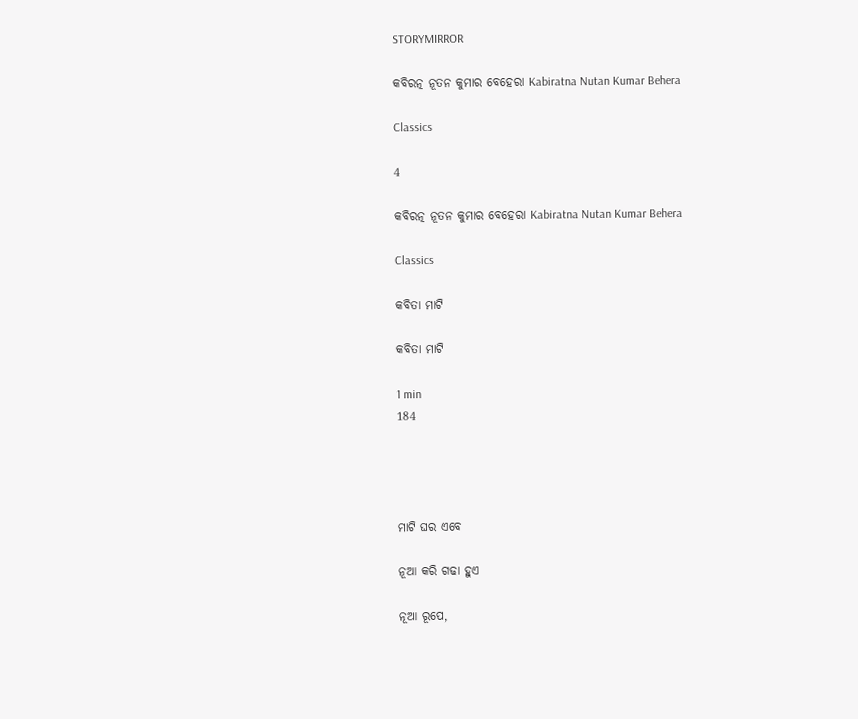STORYMIRROR

କବିରତ୍ନ ନୂତନ କୁମାର ବେହେରା Kabiratna Nutan Kumar Behera

Classics

4

କବିରତ୍ନ ନୂତନ କୁମାର ବେହେରା Kabiratna Nutan Kumar Behera

Classics

କବିତା ମାଟି

କବିତା ମାଟି

1 min
184




ମାଟି ଘର ଏବେ

ନୂଆ କରି ଗଢା ହୁଏ

ନୂଆ ରୂପେ,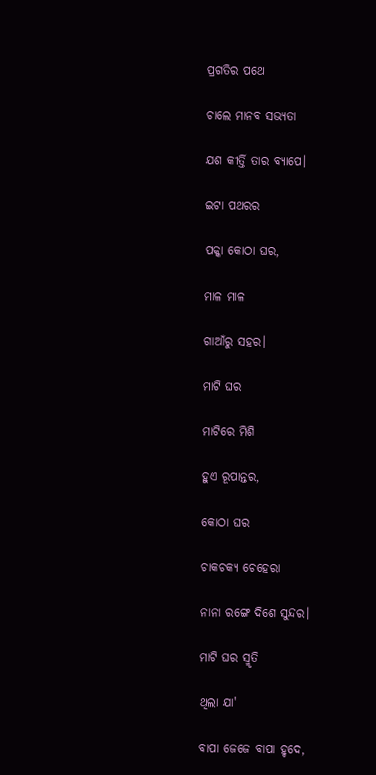ପ୍ରଗତିର ପଥେ

ଚାଲେ ମାନବ ସଭ୍ୟତା

ଯଶ କୀର୍ତ୍ତି ତାର ବ୍ୟାପେ।

ଇଟା ପଥରର

ପକ୍କା କୋଠା ଘର,

ମାଳ ମାଳ

ଗାଆଁରୁ ସହର।

ମାଟି ଘର

ମାଟିରେ ମିଶି

ହୁଏ ରୂପାନ୍ତର,

କୋଠା ଘର

ଚାକଚକ୍ୟ ଚେହେରା

ନାନା ରଙ୍ଗେ ଦିଶେ ସୁନ୍ଦର।

ମାଟି ଘର ସ୍ମୃତି

ଥିଲା ଯା'

ବାପା ଜେଜେ ବାପା ହୃଦେ,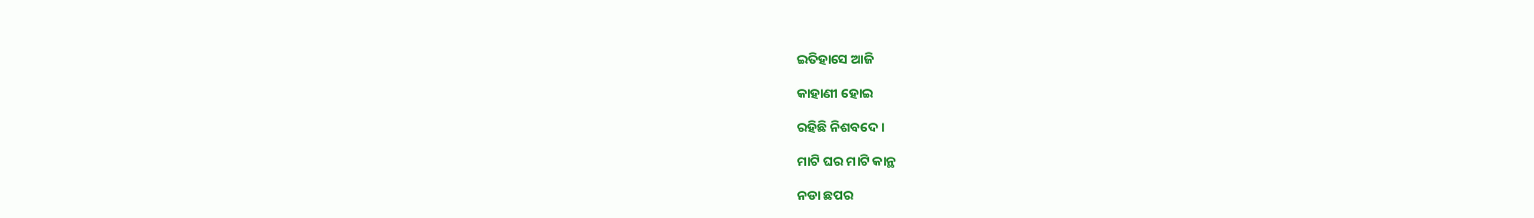ଇତିହାସେ ଆଜି

କାହାଣୀ ହୋଇ

ରହିଛି ନିଶବଦେ।

ମାଟି ଘର ମାଟି କାନ୍ଥ

ନଡା ଛପର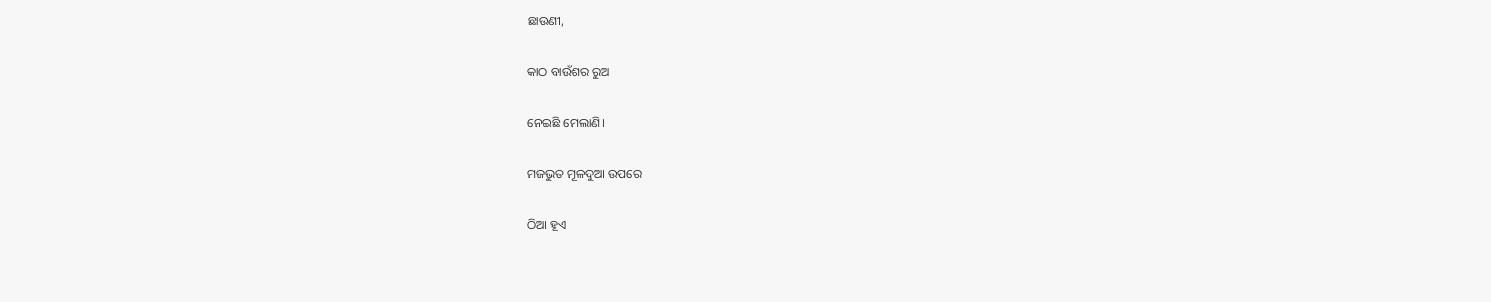ଛାଉଣୀ,

କାଠ ବାଉଁଶର ରୁଅ

ନେଇଛି ମେଲାଣି।

ମଜଭୁତ ମୂଳଦୁଆ ଉପରେ

ଠିଆ ହୂଏ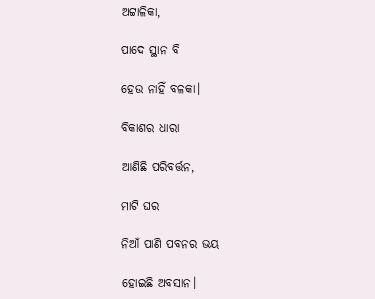ଅଟ୍ଟାଳିକା,

ପାଦେ ସ୍ଥାନ ବି

ହେଉ ନାହିଁ ବଳକା।

ବିକାଶର ଧାରା

ଆଣିଛି ପରିବର୍ତ୍ତନ,

ମାଟି ଘର

ନିଆଁ ପାଣି ପବନର ଭୟ

ହୋଇଛି ଅବସାନ।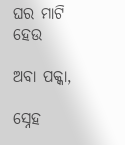ଘର ମାଟି ହେଉ

ଅବା ପକ୍କା,

ସ୍ନେହ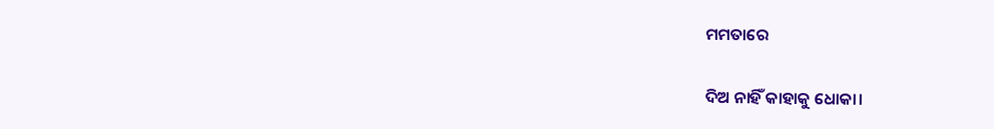ମମତାରେ

ଦିଅ ନାହିଁ କାହାକୁ ଧୋକା।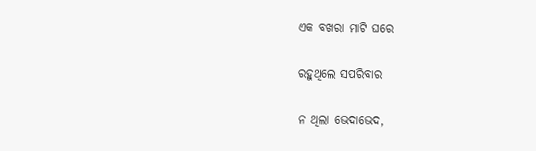ଏକ ବଖରା ମାଟି ଘରେ

ରହୁଥିଲେ ସପରିବାର

ନ ଥିଲା ଭେଦାଭେଦ,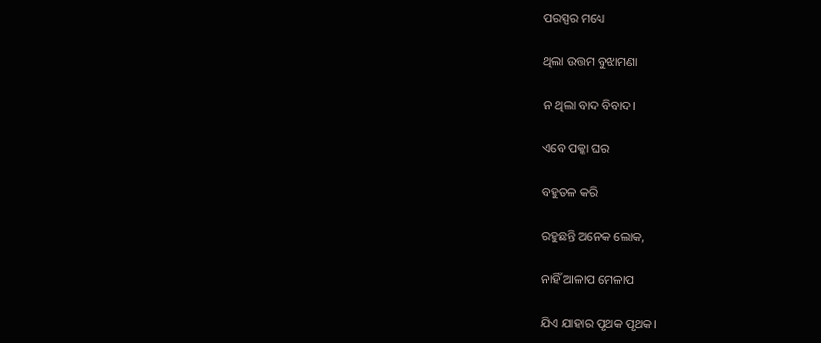ପରସ୍ପର ମଧ୍ୟେ

ଥିଲା ଉତ୍ତମ ବୁଝାମଣା

ନ ଥିଲା ବାଦ ବିବାଦ।

ଏବେ ପକ୍କା ଘର

ବହୁତଳ କରି

ରହୁଛନ୍ତି ଅନେକ ଲୋକ,

ନାହିଁ ଆଳାପ ମେଳାପ

ଯିଏ ଯାହାର ପୃଥକ ପୃଥକ।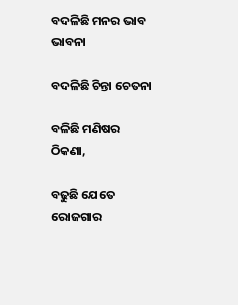ବଦଳିଛି ମନର ଭାବ ଭାବନା

ବଦଳିଛି ଚିନ୍ତା ଚେତନା

ବଳିଛି ମଣିଷର ଠିକଣା,

ବଢୁଛି ଯେତେ ରୋଜଗାର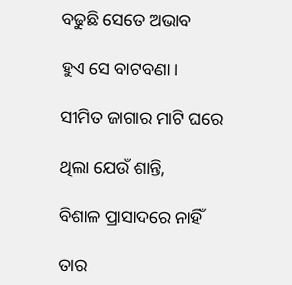ବଢୁଛି ସେତେ ଅଭାବ

ହୁଏ ସେ ବାଟବଣା।

ସୀମିତ ଜାଗାର ମାଟି ଘରେ

ଥିଲା ଯେଉଁ ଶାନ୍ତି,

ବିଶାଳ ପ୍ରାସାଦରେ ନାହିଁ

ତାର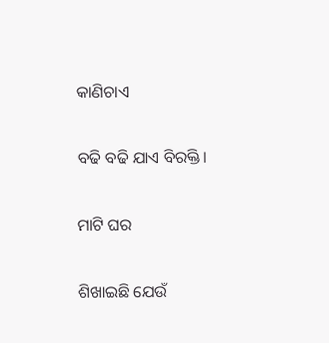କାଣିଚାଏ

ବଢି ବଢି ଯାଏ ବିରକ୍ତି।

ମାଟି ଘର

ଶିଖାଇଛି ଯେଉଁ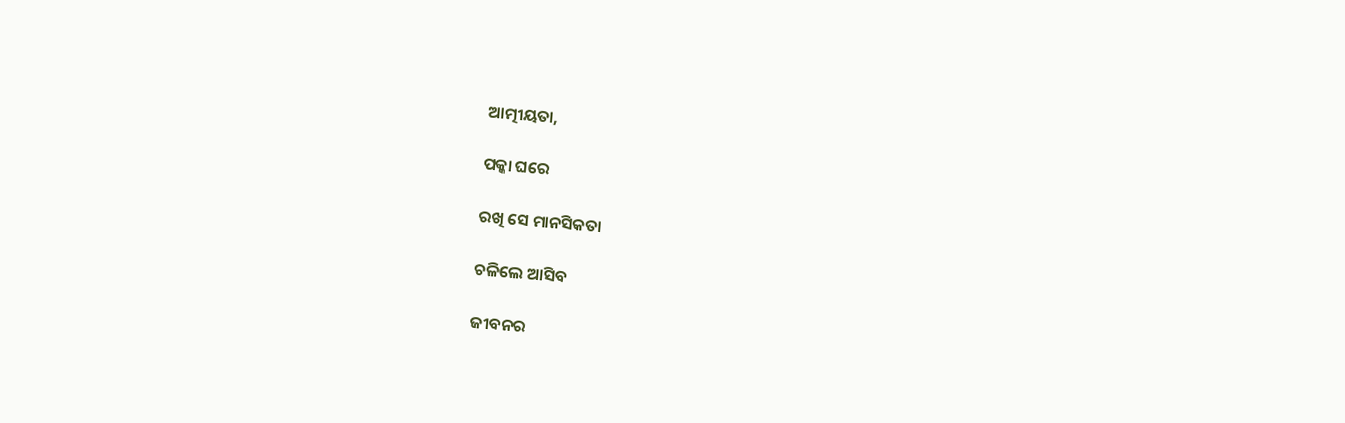ଆତ୍ମୀୟତା,

ପକ୍କା ଘରେ

ରଖି ସେ ମାନସିକତା

ଚଳିଲେ ଆସିବ

ଜୀବନର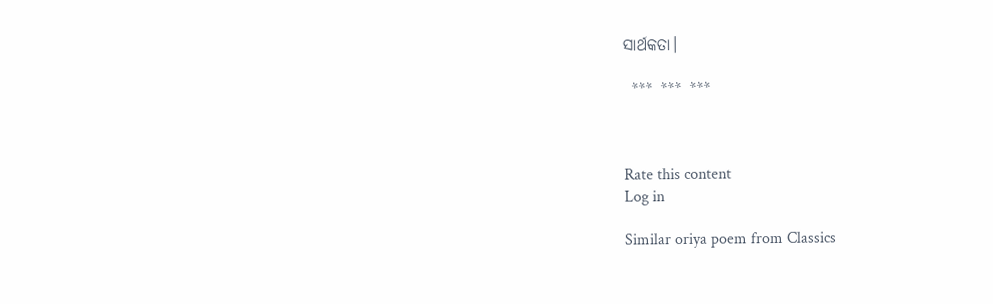ସାର୍ଥକତା।

  ***  ***  ***



Rate this content
Log in

Similar oriya poem from Classics